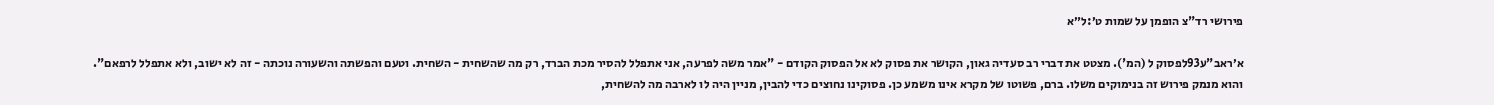פירושי רד"צ הופמן על שמות ט׳:ל״א

א׳ראב"ע93לפסוק ל (המ'). מצטט את דברי רב סעדיה גאון, הקושר את פסוק לא אל הפסוק הקודם - "אמר משה לפרעה, אני אתפלל להסיר מכת הברד, רק מה שהשחית - השחית. וטעם והפשתה והשעורה נוכתה - זה לא ישוב, ולא אתפלל לרפאם". והוא מנמק פירוש זה בנימוקים משלו. ברם, פשוטו של מקרא אינו משמע כן. פסוקינו נחוצים כדי להבין, מניין היה לו לארבה מה להשחית,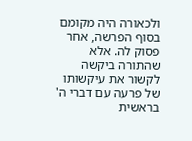ולכאורה היה מקומם בסוף הפרשה, אחר פסוק לה. אלא שהתורה ביקשה לקשור את עיקשותו של פרעה עם דברי ה' בראשית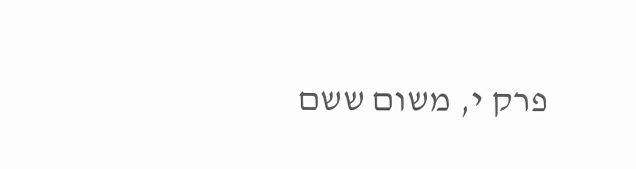פרק י, משום ששם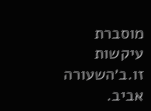מוסברת עיקשות זו.ב׳השעורה אביב.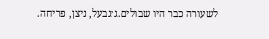לשעורה כבר היו שבולים.ג׳גבעל, ניצן, פריחה.